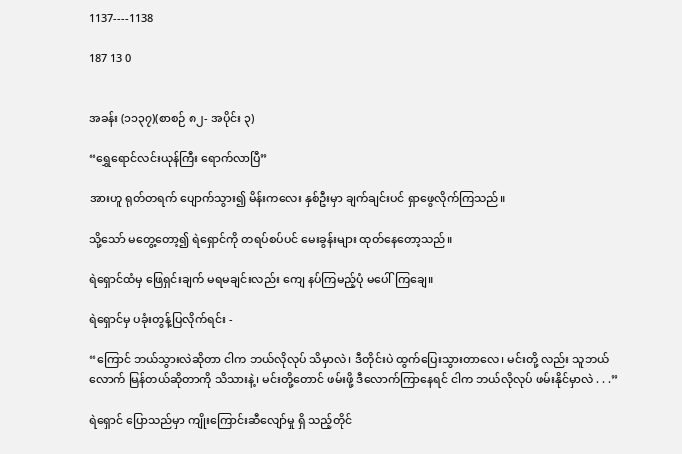1137----1138

187 13 0


အခန်း (၁၁၃၇)(စာစဉ် ၈၂- အပိုင်း ၃)

“ရွှေရောင်လင်းယုန်ကြီး ရောက်လာပြီ”

အားဟူ ရုတ်တရက် ပျောက်သွား၍ မိန်းကလေး နှစ်ဦးမှာ ချက်ချင်းပင် ရှာဖွေလိုက်ကြသည်။

သို့သော် မတွေ့တော့၍ ရဲရှောင်ကို တရပ်စပ်ပင် မေးခွန်းများ ထုတ်နေတော့သည်။

ရဲရှောင်ထံမှ ဖြေရှင်းချက် မရမချင်းလည်း ကျေ နပ်ကြမည့်ပုံ မပေါ်ကြချေ။

ရဲရှောင်မှ ပခုံးတွန့်ပြလိုက်ရင်း -

“ကြောင် ဘယ်သွားလဲဆိုတာ ငါက ဘယ်လိုလုပ် သိမှာလဲ၊ ဒီတိုင်းပဲ ထွက်ပြေးသွားတာလေ၊ မင်းတို့ လည်း သူဘယ်လောက် မြန်တယ်ဆိုတာကို သိသားနဲ့၊ မင်းတို့တောင် ဖမ်းဖို့ ဒီလောက်ကြာနေရင် ငါက ဘယ်လိုလုပ် ဖမ်းနိုင်မှာလဲ . . .”

ရဲရှောင် ပြောသည်မှာ ကျိုးကြောင်းဆီလျော်မှု ရှိ သည့်တိုင်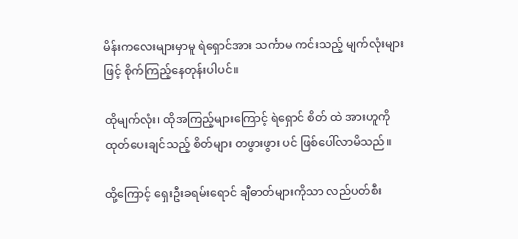မိန်းကလေးများမှာမူ ရဲရှောင်အား သင်္ကာမ ကင်းသည့် မျက်လုံးများဖြင့် စိုက်ကြည့်နေတုန်းပါပင်။

ထိုမျက်လုံး၊ ထိုအကြည့်များကြောင့် ရဲရှောင် စိတ် ထဲ အားဟူကို ထုတ်ပေးချင်သည့် စိတ်များ တဖွားဖွား ပင် ဖြစ်ပေါ်လာမိသည်။

ထို့ကြောင့် ရှေးဦးခရမ်းရောင် ချီဓာတ်များကိုသာ လည်ပတ်စီး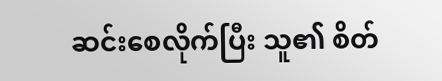ဆင်းစေလိုက်ပြီး သူ၏ စိတ်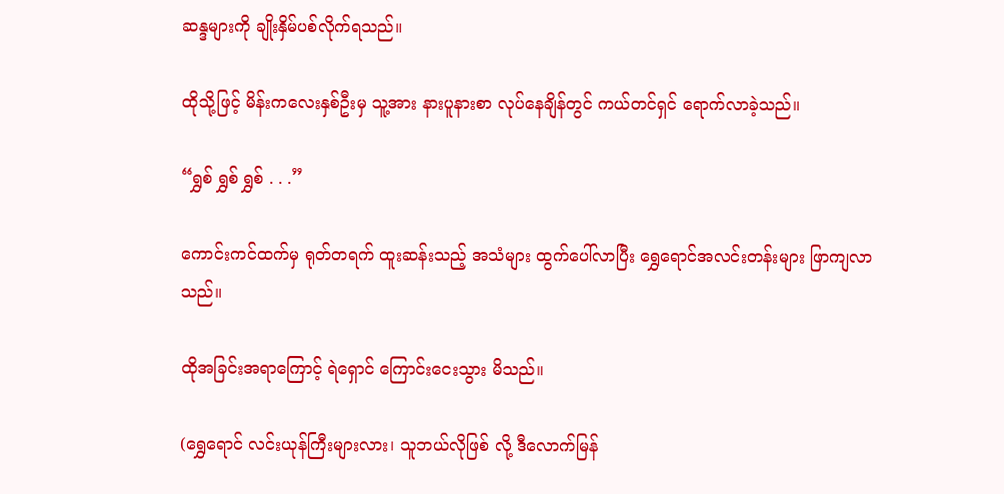ဆန္ဒများကို ချိုးနှိမ်ပစ်လိုက်ရသည်။

ထိုသို့ဖြင့် မိန်းကလေးနှစ်ဦးမှ သူ့အား နားပူနားစာ လုပ်နေချိန်တွင် ကယ်တင်ရှင် ရောက်လာခဲ့သည်။

“ရွှစ် ရွှစ် ရွှစ် . . .”

ကောင်းကင်ထက်မှ ရုတ်တရက် ထူးဆန်းသည့် အသံများ ထွက်ပေါ်လာပြီး ရွှေရောင်အလင်းတန်းများ ဖြာကျလာသည်။

ထိုအခြင်းအရာကြောင့် ရဲရှောင် ကြောင်းငေးသွား မိသည်။

(ရွှေရောင် လင်းယုန်ကြီးများလား၊ သူဘယ်လိုဖြစ် လို့ ဒီလောက်မြန်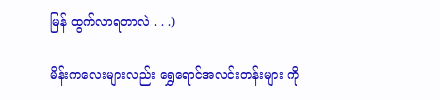မြန် ထွက်လာရတာလဲ . . .)

မိန်းကလေးများလည်း ရွှေရောင်အလင်းတန်းများ ကို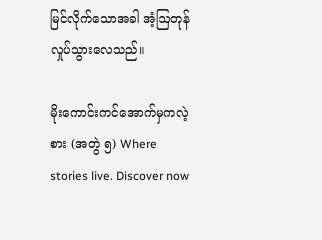မြင်လိုက်သောအခါ အံ့ဩတုန်လှုပ်သွားလေသည်။

မိုးကောင်းကင်အောက်မှကလဲ့စား (အတွဲ ၅) Where stories live. Discover now